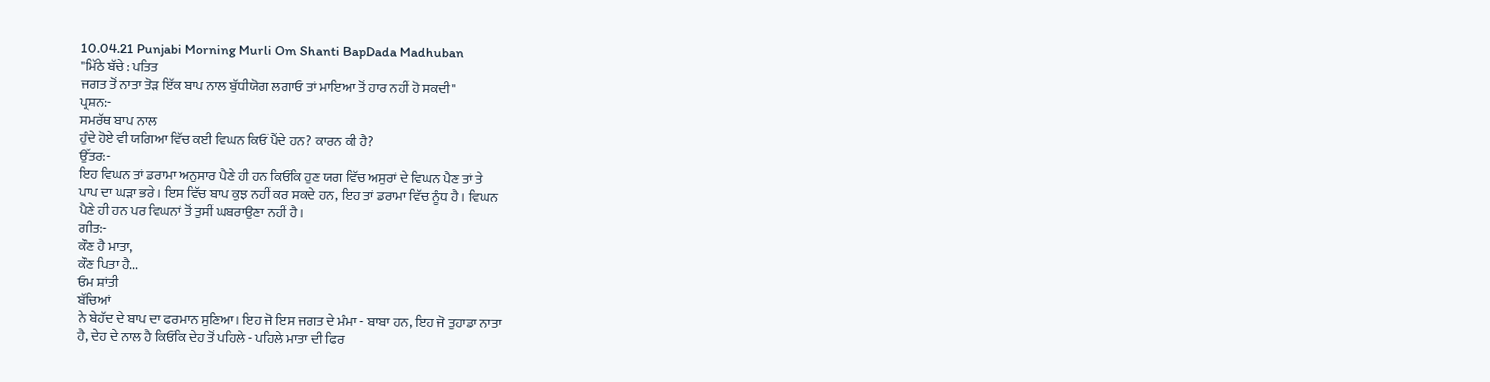10.04.21 Punjabi Morning Murli Om Shanti BapDada Madhuban
"ਮਿੱਠੇ ਬੱਚੇ : ਪਤਿਤ
ਜਗਤ ਤੋਂ ਨਾਤਾ ਤੋੜ ਇੱਕ ਬਾਪ ਨਾਲ ਬੁੱਧੀਯੋਗ ਲਗਾਓ ਤਾਂ ਮਾਇਆ ਤੋਂ ਹਾਰ ਨਹੀਂ ਹੋ ਸਕਦੀ"
ਪ੍ਰਸ਼ਨ:-
ਸਮਰੱਥ ਬਾਪ ਨਾਲ
ਹੁੰਦੇ ਹੋਏ ਵੀ ਯਗਿਆ ਵਿੱਚ ਕਈ ਵਿਘਨ ਕਿਓਂ ਪੈਂਦੇ ਹਨ? ਕਾਰਨ ਕੀ ਹੈ?
ਉੱਤਰ:-
ਇਹ ਵਿਘਨ ਤਾਂ ਡਰਾਮਾ ਅਨੁਸਾਰ ਪੈਣੇ ਹੀ ਹਨ ਕਿਓਂਕਿ ਹੁਣ ਯਗ ਵਿੱਚ ਅਸੁਰਾਂ ਦੇ ਵਿਘਨ ਪੈਣ ਤਾਂ ਤੇ
ਪਾਪ ਦਾ ਘੜਾ ਭਰੇ। ਇਸ ਵਿੱਚ ਬਾਪ ਕੁਝ ਨਹੀਂ ਕਰ ਸਕਦੇ ਹਨ, ਇਹ ਤਾਂ ਡਰਾਮਾ ਵਿੱਚ ਨੂੰਧ ਹੈ। ਵਿਘਨ
ਪੈਣੇ ਹੀ ਹਨ ਪਰ ਵਿਘਨਾਂ ਤੋਂ ਤੁਸੀਂ ਘਬਰਾਉਣਾ ਨਹੀਂ ਹੈ।
ਗੀਤ:-
ਕੌਣ ਹੈ ਮਾਤਾ,
ਕੌਣ ਪਿਤਾ ਹੈ...
ਓਮ ਸ਼ਾਂਤੀ
ਬੱਚਿਆਂ
ਨੇ ਬੇਹੱਦ ਦੇ ਬਾਪ ਦਾ ਫਰਮਾਨ ਸੁਣਿਆ। ਇਹ ਜੋ ਇਸ ਜਗਤ ਦੇ ਮੰਮਾ - ਬਾਬਾ ਹਨ, ਇਹ ਜੋ ਤੁਹਾਡਾ ਨਾਤਾ
ਹੈ, ਦੇਹ ਦੇ ਨਾਲ ਹੈ ਕਿਓਂਕਿ ਦੇਹ ਤੋਂ ਪਹਿਲੇ - ਪਹਿਲੇ ਮਾਤਾ ਦੀ ਫਿਰ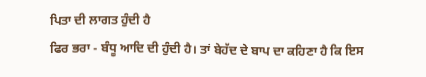ਪਿਤਾ ਦੀ ਲਾਗਤ ਹੁੰਦੀ ਹੈ
ਫਿਰ ਭਰਾ - ਬੰਧੂ ਆਦਿ ਦੀ ਹੁੰਦੀ ਹੈ। ਤਾਂ ਬੇਹੱਦ ਦੇ ਬਾਪ ਦਾ ਕਹਿਣਾ ਹੈ ਕਿ ਇਸ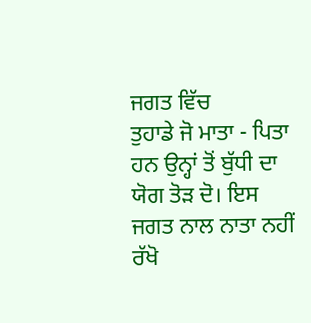ਜਗਤ ਵਿੱਚ
ਤੁਹਾਡੇ ਜੋ ਮਾਤਾ - ਪਿਤਾ ਹਨ ਉਨ੍ਹਾਂ ਤੋਂ ਬੁੱਧੀ ਦਾ ਯੋਗ ਤੋੜ ਦੋ। ਇਸ ਜਗਤ ਨਾਲ ਨਾਤਾ ਨਹੀਂ
ਰੱਖੋ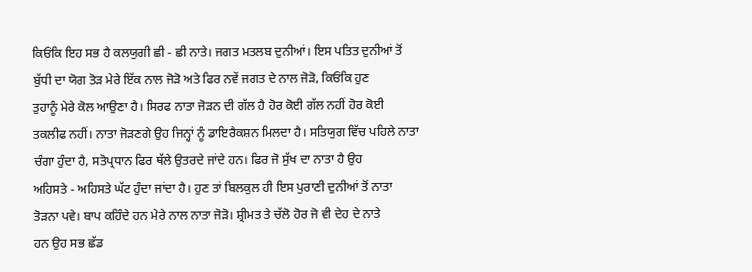ਕਿਓਂਕਿ ਇਹ ਸਭ ਹੈ ਕਲਯੁਗੀ ਛੀ - ਛੀ ਨਾਤੇ। ਜਗਤ ਮਤਲਬ ਦੁਨੀਆਂ। ਇਸ ਪਤਿਤ ਦੁਨੀਆਂ ਤੋਂ
ਬੁੱਧੀ ਦਾ ਯੋਗ ਤੋੜ ਮੇਰੇ ਇੱਕ ਨਾਲ ਜੋੜੋ ਅਤੇ ਫਿਰ ਨਵੇਂ ਜਗਤ ਦੇ ਨਾਲ ਜੋੜੋ, ਕਿਓਂਕਿ ਹੁਣ
ਤੁਹਾਨੂੰ ਮੇਰੇ ਕੋਲ ਆਉਣਾ ਹੈ। ਸਿਰਫ ਨਾਤਾ ਜੋੜਨ ਦੀ ਗੱਲ ਹੈ ਹੋਰ ਕੋਈ ਗੱਲ ਨਹੀਂ ਹੋਰ ਕੋਈ
ਤਕਲੀਫ ਨਹੀਂ। ਨਾਤਾ ਜੋੜਣਗੇ ਉਹ ਜਿਨ੍ਹਾਂ ਨੂੰ ਡਾਇਰੈਕਸ਼ਨ ਮਿਲਦਾ ਹੈ। ਸਤਿਯੁਗ ਵਿੱਚ ਪਹਿਲੇ ਨਾਤਾ
ਚੰਗਾ ਹੁੰਦਾ ਹੈ, ਸਤੋਪ੍ਰਧਾਨ ਫਿਰ ਥੱਲੇ ਉਤਰਦੇ ਜਾਂਦੇ ਹਨ। ਫਿਰ ਜੋ ਸੁੱਖ ਦਾ ਨਾਤਾ ਹੈ ਉਹ
ਅਹਿਸਤੇ - ਅਹਿਸਤੇ ਘੱਟ ਹੁੰਦਾ ਜਾਂਦਾ ਹੈ। ਹੁਣ ਤਾਂ ਬਿਲਕੁਲ ਹੀ ਇਸ ਪੁਰਾਣੀ ਦੁਨੀਆਂ ਤੋਂ ਨਾਤਾ
ਤੋੜਨਾ ਪਵੇ। ਬਾਪ ਕਹਿੰਦੇ ਹਨ ਮੇਰੇ ਨਾਲ ਨਾਤਾ ਜੋੜੋ। ਸ਼੍ਰੀਮਤ ਤੇ ਚੱਲੋ ਹੋਰ ਜੋ ਵੀ ਦੇਹ ਦੇ ਨਾਤੇ
ਹਨ ਉਹ ਸਭ ਛੱਡ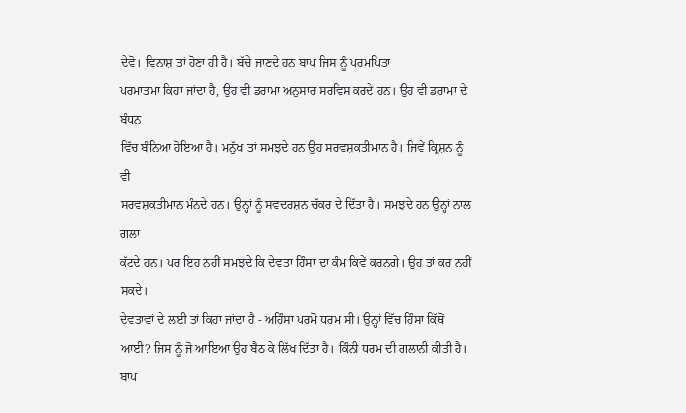ਦੇਵੋ। ਵਿਨਾਸ਼ ਤਾਂ ਹੋਣਾ ਹੀ ਹੈ। ਬੱਚੇ ਜਾਣਦੇ ਹਨ ਬਾਪ ਜਿਸ ਨੂੰ ਪਰਮਪਿਤਾ
ਪਰਮਾਤਮਾ ਕਿਹਾ ਜਾਂਦਾ ਹੈ, ਉਹ ਵੀ ਡਰਾਮਾ ਅਨੁਸਾਰ ਸਰਵਿਸ ਕਰਦੇ ਹਨ। ਉਹ ਵੀ ਡਰਾਮਾ ਦੇ ਬੰਧਨ
ਵਿੱਚ ਬੰਨਿਆ ਹੋਇਆ ਹੈ। ਮਨੁੱਖ ਤਾਂ ਸਮਝਦੇ ਹਨ ਉਹ ਸਰਵਸ਼ਕਤੀਮਾਨ ਹੈ। ਜਿਵੇਂ ਕ੍ਰਿਸ਼ਨ ਨੂੰ ਵੀ
ਸਰਵਸ਼ਕਤੀਮਾਨ ਮੰਨਦੇ ਹਨ। ਉਨ੍ਹਾਂ ਨੂੰ ਸਵਦਰਸ਼ਨ ਚੱਕਰ ਦੇ ਦਿੱਤਾ ਹੈ। ਸਮਝਦੇ ਹਨ ਉਨ੍ਹਾਂ ਨਾਲ ਗਲਾ
ਕੱਟਦੇ ਹਨ। ਪਰ ਇਹ ਨਹੀਂ ਸਮਝਦੇ ਕਿ ਦੇਵਤਾ ਹਿੰਸਾ ਦਾ ਕੰਮ ਕਿਵੇਂ ਕਰਨਗੇ। ਉਹ ਤਾਂ ਕਰ ਨਹੀਂ ਸਕਦੇ।
ਦੇਵਤਾਵਾਂ ਦੇ ਲਈ ਤਾਂ ਕਿਹਾ ਜਾਂਦਾ ਹੈ - ਅਹਿੰਸਾ ਪਰਮੋ ਧਰਮ ਸੀ। ਉਨ੍ਹਾਂ ਵਿੱਚ ਹਿੰਸਾ ਕਿੱਥੋਂ
ਆਈ? ਜਿਸ ਨੂੰ ਜੋ ਆਇਆ ਉਹ ਬੈਠ ਕੇ ਲਿੱਖ ਦਿੱਤਾ ਹੈ। ਕਿੰਨੀ ਧਰਮ ਦੀ ਗਲਾਨੀ ਕੀਤੀ ਹੈ। ਬਾਪ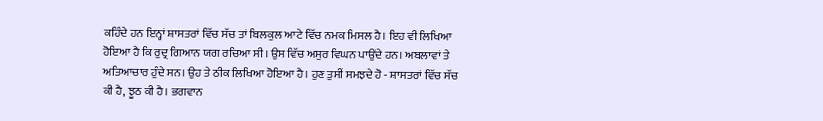ਕਹਿੰਦੇ ਹਨ ਇਨ੍ਹਾਂ ਸ਼ਾਸਤਰਾਂ ਵਿੱਚ ਸੱਚ ਤਾਂ ਬਿਲਕੁਲ ਆਟੇ ਵਿੱਚ ਨਮਕ ਮਿਸਲ ਹੈ। ਇਹ ਵੀ ਲਿਖਿਆ
ਹੋਇਆ ਹੈ ਕਿ ਰੁਦ੍ਰ ਗਿਆਨ ਯਗ ਰਚਿਆ ਸੀ। ਉਸ ਵਿੱਚ ਅਸੁਰ ਵਿਘਨ ਪਾਉਂਦੇ ਹਨ। ਅਬਲਾਵਾਂ ਤੇ
ਅਤਿਆਚਾਰ ਹੁੰਦੇ ਸਨ। ਉਹ ਤੇ ਠੀਕ ਲਿਖਿਆ ਹੋਇਆ ਹੈ। ਹੁਣ ਤੁਸੀਂ ਸਮਝਦੇ ਹੋ - ਸ਼ਾਸਤਰਾਂ ਵਿੱਚ ਸੱਚ
ਕੀ ਹੈ, ਝੂਠ ਕੀ ਹੈ। ਭਗਵਾਨ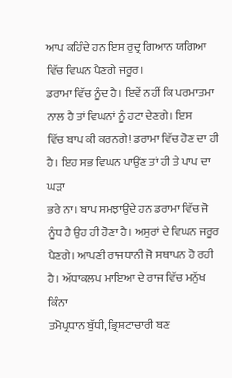ਆਪ ਕਹਿੰਦੇ ਹਨ ਇਸ ਰੁਦ੍ਰ ਗਿਆਨ ਯਗਿਆ ਵਿੱਚ ਵਿਘਨ ਪੈਣਗੇ ਜਰੂਰ।
ਡਰਾਮਾ ਵਿੱਚ ਨੂੰਦ ਹੈ। ਇਵੇਂ ਨਹੀਂ ਕਿ ਪਰਮਾਤਮਾ ਨਾਲ ਹੈ ਤਾਂ ਵਿਘਨਾਂ ਨੂੰ ਹਟਾ ਦੇਣਗੇ। ਇਸ
ਵਿੱਚ ਬਾਪ ਕੀ ਕਰਨਗੇ! ਡਰਾਮਾ ਵਿੱਚ ਹੋਣ ਦਾ ਹੀ ਹੈ। ਇਹ ਸਭ ਵਿਘਨ ਪਾਉਂਣ ਤਾਂ ਹੀ ਤੇ ਪਾਪ ਦਾ ਘੜਾ
ਭਰੇ ਨਾ। ਬਾਪ ਸਮਝਾਉਂਦੇ ਹਨ ਡਰਾਮਾ ਵਿੱਚ ਜੋ ਨੂੰਧ ਹੈ ਉਹ ਹੀ ਹੋਣਾ ਹੈ। ਅਸੁਰਾਂ ਦੇ ਵਿਘਨ ਜਰੂਰ
ਪੈਣਗੇ। ਆਪਣੀ ਰਾਜਧਾਨੀ ਜੋ ਸਥਾਪਨ ਹੋ ਰਹੀ ਹੈ। ਅੱਧਾਕਲਪ ਮਾਇਆ ਦੇ ਰਾਜ ਵਿੱਚ ਮਨੁੱਖ ਕਿੰਨਾ
ਤਮੋਪ੍ਰਧਾਨ ਬੁੱਧੀ, ਭ੍ਰਿਸ਼ਟਾਚਾਰੀ ਬਣ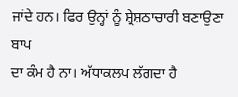ਜਾਂਦੇ ਹਨ। ਫਿਰ ਉਨ੍ਹਾਂ ਨੂੰ ਸ਼੍ਰੇਸ਼ਠਾਚਾਰੀ ਬਣਾਉਣਾ ਬਾਪ
ਦਾ ਕੰਮ ਹੈ ਨਾ। ਅੱਧਾਕਲਪ ਲੱਗਦਾ ਹੈ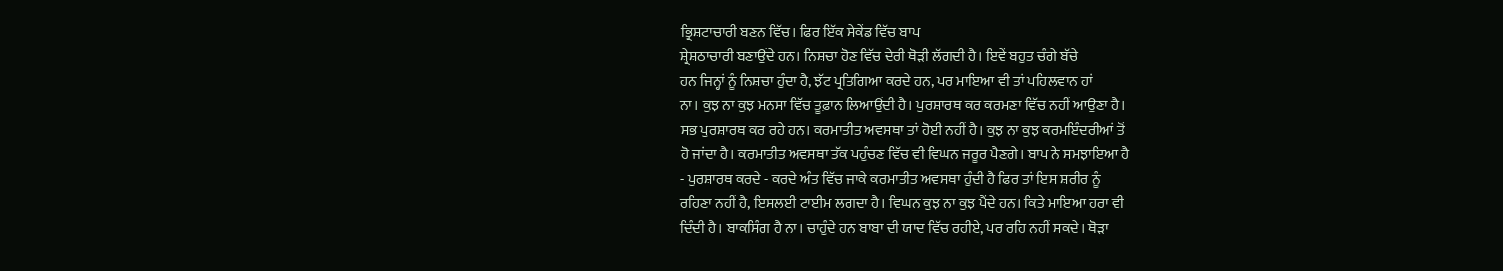ਭ੍ਰਿਸ਼ਟਾਚਾਰੀ ਬਣਨ ਵਿੱਚ। ਫਿਰ ਇੱਕ ਸੇਕੇਂਡ ਵਿੱਚ ਬਾਪ
ਸ਼੍ਰੇਸ਼ਠਾਚਾਰੀ ਬਣਾਉਂਦੇ ਹਨ। ਨਿਸ਼ਚਾ ਹੋਣ ਵਿੱਚ ਦੇਰੀ ਥੋੜੀ ਲੱਗਦੀ ਹੈ। ਇਵੇਂ ਬਹੁਤ ਚੰਗੇ ਬੱਚੇ
ਹਨ ਜਿਨ੍ਹਾਂ ਨੂੰ ਨਿਸ਼ਚਾ ਹੁੰਦਾ ਹੈ, ਝੱਟ ਪ੍ਰਤਿਗਿਆ ਕਰਦੇ ਹਨ, ਪਰ ਮਾਇਆ ਵੀ ਤਾਂ ਪਹਿਲਵਾਨ ਹਾਂ
ਨਾ। ਕੁਝ ਨਾ ਕੁਝ ਮਨਸਾ ਵਿੱਚ ਤੂਫ਼ਾਨ ਲਿਆਉਂਦੀ ਹੈ। ਪੁਰਸ਼ਾਰਥ ਕਰ ਕਰਮਣਾ ਵਿੱਚ ਨਹੀਂ ਆਉਣਾ ਹੈ।
ਸਭ ਪੁਰਸ਼ਾਰਥ ਕਰ ਰਹੇ ਹਨ। ਕਰਮਾਤੀਤ ਅਵਸਥਾ ਤਾਂ ਹੋਈ ਨਹੀਂ ਹੈ। ਕੁਝ ਨਾ ਕੁਝ ਕਰਮਇੰਦਰੀਆਂ ਤੋਂ
ਹੋ ਜਾਂਦਾ ਹੈ। ਕਰਮਾਤੀਤ ਅਵਸਥਾ ਤੱਕ ਪਹੁੰਚਣ ਵਿੱਚ ਵੀ ਵਿਘਨ ਜਰੂਰ ਪੈਣਗੇ। ਬਾਪ ਨੇ ਸਮਝਾਇਆ ਹੈ
- ਪੁਰਸ਼ਾਰਥ ਕਰਦੇ - ਕਰਦੇ ਅੰਤ ਵਿੱਚ ਜਾਕੇ ਕਰਮਾਤੀਤ ਅਵਸਥਾ ਹੁੰਦੀ ਹੈ ਫਿਰ ਤਾਂ ਇਸ ਸ਼ਰੀਰ ਨੂੰ
ਰਹਿਣਾ ਨਹੀਂ ਹੈ, ਇਸਲਈ ਟਾਈਮ ਲਗਦਾ ਹੈ। ਵਿਘਨ ਕੁਝ ਨਾ ਕੁਝ ਪੈਂਦੇ ਹਨ। ਕਿਤੇ ਮਾਇਆ ਹਰਾ ਵੀ
ਦਿੰਦੀ ਹੈ। ਬਾਕਸਿੰਗ ਹੈ ਨਾ। ਚਾਹੁੰਦੇ ਹਨ ਬਾਬਾ ਦੀ ਯਾਦ ਵਿੱਚ ਰਹੀਏ, ਪਰ ਰਹਿ ਨਹੀਂ ਸਕਦੇ। ਥੋੜਾ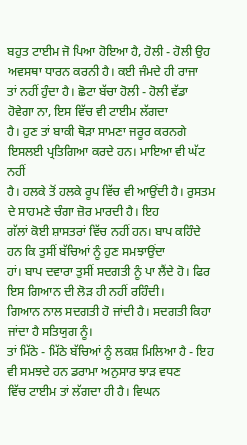ਬਹੁਤ ਟਾਈਮ ਜੋ ਪਿਆ ਹੋਇਆ ਹੈ, ਹੋਲੀ - ਹੋਲੀ ਉਹ ਅਵਸਥਾ ਧਾਰਨ ਕਰਨੀ ਹੈ। ਕਈ ਜੰਮਦੇ ਹੀ ਰਾਜਾ
ਤਾਂ ਨਹੀਂ ਹੁੰਦਾ ਹੈ। ਛੋਟਾ ਬੱਚਾ ਹੋਲੀ - ਹੋਲੀ ਵੱਡਾ ਹੋਵੇਗਾ ਨਾ, ਇਸ ਵਿੱਚ ਵੀ ਟਾਈਮ ਲੱਗਦਾ
ਹੈ। ਹੁਣ ਤਾਂ ਬਾਕੀ ਥੋੜਾ ਸਾਮਣਾ ਜਰੂਰ ਕਰਨਗੇ ਇਸਲਈ ਪ੍ਰਤਿਗਿਆ ਕਰਦੇ ਹਨ। ਮਾਇਆ ਵੀ ਘੱਟ ਨਹੀਂ
ਹੈ। ਹਲਕੇ ਤੋਂ ਹਲਕੇ ਰੂਪ ਵਿੱਚ ਵੀ ਆਉਂਦੀ ਹੈ। ਰੁਸਤਮ ਦੇ ਸਾਹਮਣੇ ਚੰਗਾ ਜ਼ੋਰ ਮਾਰਦੀ ਹੈ। ਇਹ
ਗੱਲਾਂ ਕੋਈ ਸ਼ਾਸਤਰਾਂ ਵਿੱਚ ਨਹੀਂ ਹਨ। ਬਾਪ ਕਹਿੰਦੇ ਹਨ ਕਿ ਤੁਸੀਂ ਬੱਚਿਆਂ ਨੂੰ ਹੁਣ ਸਮਝਾਉਂਦਾ
ਹਾਂ। ਬਾਪ ਦਵਾਰਾ ਤੁਸੀਂ ਸਦਗਤੀ ਨੂੰ ਪਾ ਲੈਂਦੇ ਹੋ। ਫਿਰ ਇਸ ਗਿਆਨ ਦੀ ਲੋੜ ਹੀ ਨਹੀਂ ਰਹਿੰਦੀ।
ਗਿਆਨ ਨਾਲ ਸਦਗਤੀ ਹੋ ਜਾਂਦੀ ਹੈ। ਸਦਗਤੀ ਕਿਹਾ ਜਾਂਦਾ ਹੈ ਸਤਿਯੁਗ ਨੂੰ।
ਤਾਂ ਮਿੱਠੇ - ਮਿੱਠੇ ਬੱਚਿਆਂ ਨੂੰ ਲਕਸ਼ ਮਿਲਿਆ ਹੈ - ਇਹ ਵੀ ਸਮਝਦੇ ਹਨ ਡਰਾਮਾ ਅਨੁਸਾਰ ਝਾੜ ਵਧਣ
ਵਿੱਚ ਟਾਈਮ ਤਾਂ ਲੱਗਦਾ ਹੀ ਹੈ। ਵਿਘਨ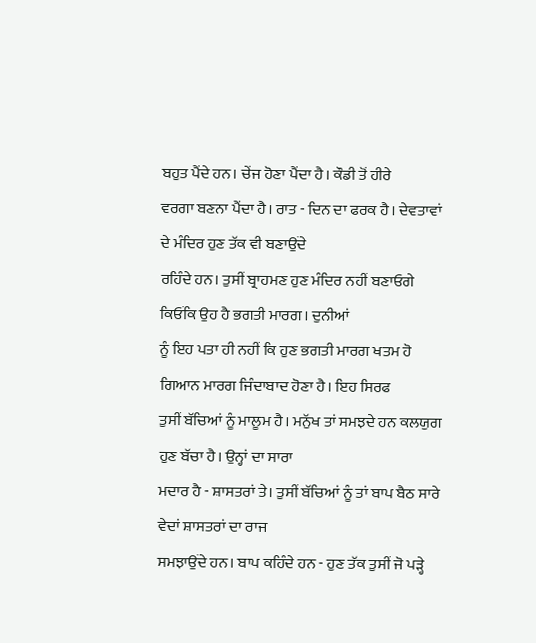ਬਹੁਤ ਪੈਂਦੇ ਹਨ। ਚੇਂਜ ਹੋਣਾ ਪੈਂਦਾ ਹੈ। ਕੌਡੀ ਤੋਂ ਹੀਰੇ
ਵਰਗਾ ਬਣਨਾ ਪੈਂਦਾ ਹੈ। ਰਾਤ - ਦਿਨ ਦਾ ਫਰਕ ਹੈ। ਦੇਵਤਾਵਾਂ ਦੇ ਮੰਦਿਰ ਹੁਣ ਤੱਕ ਵੀ ਬਣਾਉਂਦੇ
ਰਹਿੰਦੇ ਹਨ। ਤੁਸੀਂ ਬ੍ਰਾਹਮਣ ਹੁਣ ਮੰਦਿਰ ਨਹੀਂ ਬਣਾਓਗੇ ਕਿਓਂਕਿ ਉਹ ਹੈ ਭਗਤੀ ਮਾਰਗ। ਦੁਨੀਆਂ
ਨੂੰ ਇਹ ਪਤਾ ਹੀ ਨਹੀਂ ਕਿ ਹੁਣ ਭਗਤੀ ਮਾਰਗ ਖਤਮ ਹੋ ਗਿਆਨ ਮਾਰਗ ਜਿੰਦਾਬਾਦ ਹੋਣਾ ਹੈ। ਇਹ ਸਿਰਫ
ਤੁਸੀਂ ਬੱਚਿਆਂ ਨੂੰ ਮਾਲੂਮ ਹੈ। ਮਨੁੱਖ ਤਾਂ ਸਮਝਦੇ ਹਨ ਕਲਯੁਗ ਹੁਣ ਬੱਚਾ ਹੈ। ਉਨ੍ਹਾਂ ਦਾ ਸਾਰਾ
ਮਦਾਰ ਹੈ - ਸ਼ਾਸਤਰਾਂ ਤੇ। ਤੁਸੀਂ ਬੱਚਿਆਂ ਨੂੰ ਤਾਂ ਬਾਪ ਬੈਠ ਸਾਰੇ ਵੇਦਾਂ ਸ਼ਾਸਤਰਾਂ ਦਾ ਰਾਜ
ਸਮਝਾਉਂਦੇ ਹਨ। ਬਾਪ ਕਹਿੰਦੇ ਹਨ - ਹੁਣ ਤੱਕ ਤੁਸੀਂ ਜੋ ਪੜ੍ਹੇ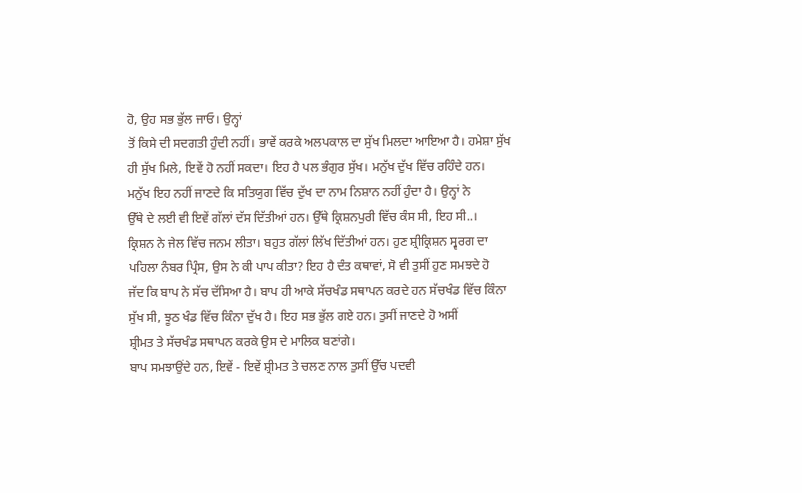ਹੋ, ਉਹ ਸਭ ਭੁੱਲ ਜਾਓ। ਉਨ੍ਹਾਂ
ਤੋਂ ਕਿਸੇ ਦੀ ਸਦਗਤੀ ਹੁੰਦੀ ਨਹੀਂ। ਭਾਵੇਂ ਕਰਕੇ ਅਲਪਕਾਲ ਦਾ ਸੁੱਖ ਮਿਲਦਾ ਆਇਆ ਹੈ। ਹਮੇਸ਼ਾ ਸੁੱਖ
ਹੀ ਸੁੱਖ ਮਿਲੇ, ਇਵੇਂ ਹੋ ਨਹੀਂ ਸਕਦਾ। ਇਹ ਹੈ ਪਲ ਭੰਗੁਰ ਸੁੱਖ। ਮਨੁੱਖ ਦੁੱਖ ਵਿੱਚ ਰਹਿੰਦੇ ਹਨ।
ਮਨੁੱਖ ਇਹ ਨਹੀਂ ਜਾਣਦੇ ਕਿ ਸਤਿਯੁਗ ਵਿੱਚ ਦੁੱਖ ਦਾ ਨਾਮ ਨਿਸ਼ਾਨ ਨਹੀਂ ਹੁੰਦਾ ਹੈ। ਉਨ੍ਹਾਂ ਨੇ
ਉੱਥੇ ਦੇ ਲਈ ਵੀ ਇਵੇਂ ਗੱਲਾਂ ਦੱਸ ਦਿੱਤੀਆਂ ਹਨ। ਉੱਥੇ ਕ੍ਰਿਸ਼ਨਪੁਰੀ ਵਿੱਚ ਕੰਸ ਸੀ, ਇਹ ਸੀ..।
ਕ੍ਰਿਸ਼ਨ ਨੇ ਜੇਲ ਵਿੱਚ ਜਨਮ ਲੀਤਾ। ਬਹੁਤ ਗੱਲਾਂ ਲਿੱਖ ਦਿੱਤੀਆਂ ਹਨ। ਹੁਣ ਸ਼੍ਰੀਕ੍ਰਿਸ਼ਨ ਸ੍ਵਰਗ ਦਾ
ਪਹਿਲਾ ਨੰਬਰ ਪ੍ਰਿੰਸ, ਉਸ ਨੇ ਕੀ ਪਾਪ ਕੀਤਾ? ਇਹ ਹੈ ਦੰਤ ਕਥਾਵਾਂ, ਸੋ ਵੀ ਤੁਸੀਂ ਹੁਣ ਸਮਝਦੇ ਹੋ
ਜੱਦ ਕਿ ਬਾਪ ਨੇ ਸੱਚ ਦੱਸਿਆ ਹੈ। ਬਾਪ ਹੀ ਆਕੇ ਸੱਚਖੰਡ ਸਥਾਪਨ ਕਰਦੇ ਹਨ ਸੱਚਖੰਡ ਵਿੱਚ ਕਿੰਨਾ
ਸੁੱਖ ਸੀ, ਝੂਠ ਖੰਡ ਵਿੱਚ ਕਿੰਨਾ ਦੁੱਖ ਹੈ। ਇਹ ਸਭ ਭੁੱਲ ਗਏ ਹਨ। ਤੁਸੀਂ ਜਾਣਦੇ ਹੋ ਅਸੀਂ
ਸ਼੍ਰੀਮਤ ਤੇ ਸੱਚਖੰਡ ਸਥਾਪਨ ਕਰਕੇ ਉਸ ਦੇ ਮਾਲਿਕ ਬਣਾਂਗੇ।
ਬਾਪ ਸਮਝਾਉਂਦੇ ਹਨ, ਇਵੇਂ - ਇਵੇਂ ਸ਼੍ਰੀਮਤ ਤੇ ਚਲਣ ਨਾਲ ਤੁਸੀਂ ਉੱਚ ਪਦਵੀ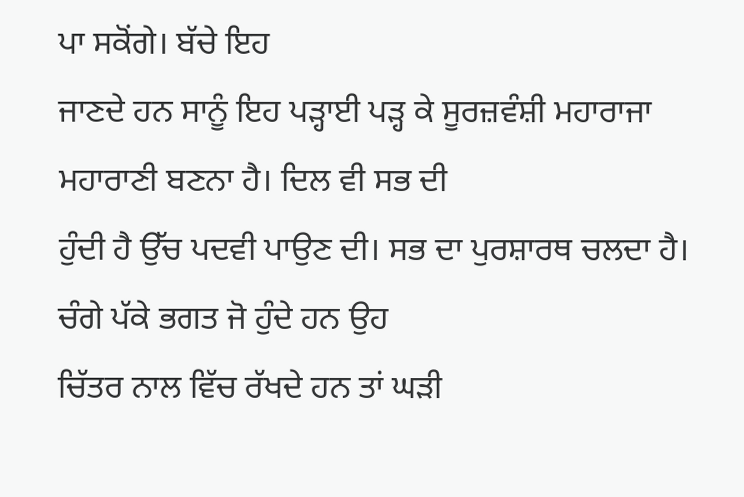ਪਾ ਸਕੋਂਗੇ। ਬੱਚੇ ਇਹ
ਜਾਣਦੇ ਹਨ ਸਾਨੂੰ ਇਹ ਪੜ੍ਹਾਈ ਪੜ੍ਹ ਕੇ ਸੂਰਜ਼ਵੰਸ਼ੀ ਮਹਾਰਾਜਾ ਮਹਾਰਾਣੀ ਬਣਨਾ ਹੈ। ਦਿਲ ਵੀ ਸਭ ਦੀ
ਹੁੰਦੀ ਹੈ ਉੱਚ ਪਦਵੀ ਪਾਉਣ ਦੀ। ਸਭ ਦਾ ਪੁਰਸ਼ਾਰਥ ਚਲਦਾ ਹੈ। ਚੰਗੇ ਪੱਕੇ ਭਗਤ ਜੋ ਹੁੰਦੇ ਹਨ ਉਹ
ਚਿੱਤਰ ਨਾਲ ਵਿੱਚ ਰੱਖਦੇ ਹਨ ਤਾਂ ਘੜੀ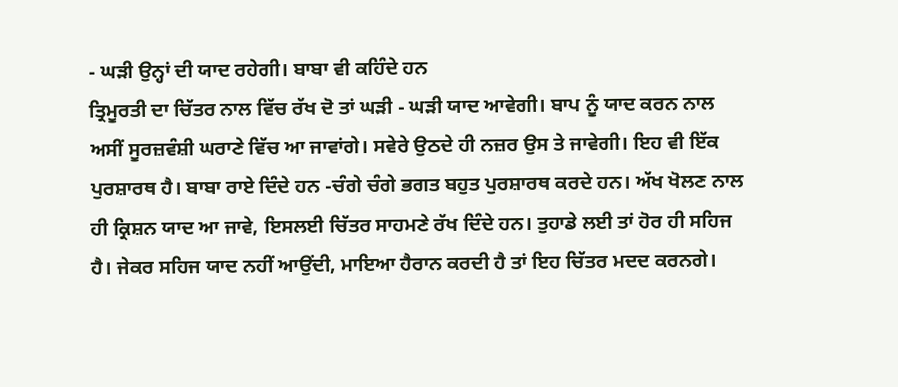- ਘੜੀ ਉਨ੍ਹਾਂ ਦੀ ਯਾਦ ਰਹੇਗੀ। ਬਾਬਾ ਵੀ ਕਹਿੰਦੇ ਹਨ
ਤ੍ਰਿਮੂਰਤੀ ਦਾ ਚਿੱਤਰ ਨਾਲ ਵਿੱਚ ਰੱਖ ਦੋ ਤਾਂ ਘੜੀ - ਘੜੀ ਯਾਦ ਆਵੇਗੀ। ਬਾਪ ਨੂੰ ਯਾਦ ਕਰਨ ਨਾਲ
ਅਸੀਂ ਸੂਰਜ਼ਵੰਸ਼ੀ ਘਰਾਣੇ ਵਿੱਚ ਆ ਜਾਵਾਂਗੇ। ਸਵੇਰੇ ਉਠਦੇ ਹੀ ਨਜ਼ਰ ਉਸ ਤੇ ਜਾਵੇਗੀ। ਇਹ ਵੀ ਇੱਕ
ਪੁਰਸ਼ਾਰਥ ਹੈ। ਬਾਬਾ ਰਾਏ ਦਿੰਦੇ ਹਨ -ਚੰਗੇ ਚੰਗੇ ਭਗਤ ਬਹੁਤ ਪੁਰਸ਼ਾਰਥ ਕਰਦੇ ਹਨ। ਅੱਖ ਖੋਲਣ ਨਾਲ
ਹੀ ਕ੍ਰਿਸ਼ਨ ਯਾਦ ਆ ਜਾਵੇ, ਇਸਲਈ ਚਿੱਤਰ ਸਾਹਮਣੇ ਰੱਖ ਦਿੰਦੇ ਹਨ। ਤੁਹਾਡੇ ਲਈ ਤਾਂ ਹੋਰ ਹੀ ਸਹਿਜ
ਹੈ। ਜੇਕਰ ਸਹਿਜ ਯਾਦ ਨਹੀਂ ਆਉਂਦੀ, ਮਾਇਆ ਹੈਰਾਨ ਕਰਦੀ ਹੈ ਤਾਂ ਇਹ ਚਿੱਤਰ ਮਦਦ ਕਰਨਗੇ।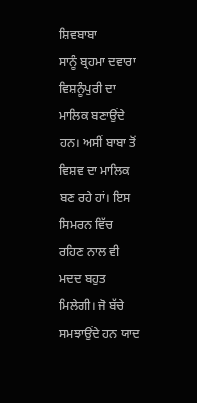ਸ਼ਿਵਬਾਬਾ
ਸਾਨੂੰ ਬ੍ਰਹਮਾ ਦਵਾਰਾ ਵਿਸ਼ਨੂੰਪੁਰੀ ਦਾ ਮਾਲਿਕ ਬਣਾਉਂਦੇ ਹਨ। ਅਸੀਂ ਬਾਬਾ ਤੋਂ ਵਿਸ਼ਵ ਦਾ ਮਾਲਿਕ
ਬਣ ਰਹੇ ਹਾਂ। ਇਸ ਸਿਮਰਨ ਵਿੱਚ ਰਹਿਣ ਨਾਲ ਵੀ ਮਦਦ ਬਹੁਤ ਮਿਲੇਗੀ। ਜੋ ਬੱਚੇ ਸਮਝਾਉਂਦੇ ਹਨ ਯਾਦ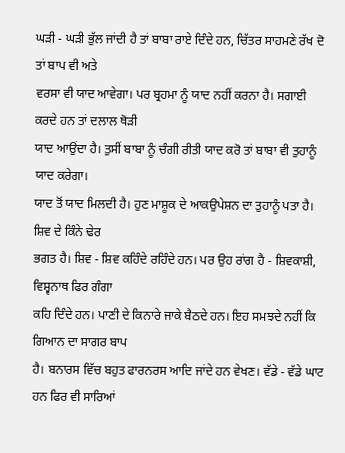ਘੜੀ - ਘੜੀ ਭੁੱਲ ਜਾਂਦੀ ਹੈ ਤਾਂ ਬਾਬਾ ਰਾਏ ਦਿੰਦੇ ਹਨ, ਚਿੱਤਰ ਸਾਹਮਣੇ ਰੱਖ ਦੋ ਤਾਂ ਬਾਪ ਵੀ ਅਤੇ
ਵਰਸਾ ਵੀ ਯਾਦ ਆਵੇਗਾ। ਪਰ ਬ੍ਰਹਮਾ ਨੂੰ ਯਾਦ ਨਹੀਂ ਕਰਨਾ ਹੈ। ਸਗਾਈ ਕਰਦੇ ਹਨ ਤਾਂ ਦਲਾਲ ਥੋੜੀ
ਯਾਦ ਆਉਂਦਾ ਹੈ। ਤੁਸੀਂ ਬਾਬਾ ਨੂੰ ਚੰਗੀ ਰੀਤੀ ਯਾਦ ਕਰੋ ਤਾਂ ਬਾਬਾ ਵੀ ਤੁਹਾਨੂੰ ਯਾਦ ਕਰੇਗਾ।
ਯਾਦ ਤੋਂ ਯਾਦ ਮਿਲਦੀ ਹੈ। ਹੁਣ ਮਾਸ਼ੂਕ ਦੇ ਆਕਉਪੇਸ਼ਨ ਦਾ ਤੁਹਾਨੂੰ ਪਤਾ ਹੈ। ਸ਼ਿਵ ਦੇ ਕਿੰਨੇ ਢੇਰ
ਭਗਤ ਹੈ। ਸ਼ਿਵ - ਸ਼ਿਵ ਕਹਿੰਦੇ ਰਹਿੰਦੇ ਹਨ। ਪਰ ਉਹ ਰਾਂਗ ਹੈ - ਸ਼ਿਵਕਾਸ਼ੀ, ਵਿਸ਼੍ਵਨਾਥ ਫਿਰ ਗੰਗਾ
ਕਹਿ ਦਿੰਦੇ ਹਨ। ਪਾਣੀ ਦੇ ਕਿਨਾਰੇ ਜਾਕੇ ਬੈਠਦੇ ਹਨ। ਇਹ ਸਮਝਦੇ ਨਹੀਂ ਕਿ ਗਿਆਨ ਦਾ ਸਾਗਰ ਬਾਪ
ਹੈ। ਬਨਾਰਸ ਵਿੱਚ ਬਹੁਤ ਫਾਰਨਰਸ ਆਦਿ ਜਾਂਦੇ ਹਨ ਵੇਖਣ। ਵੱਡੇ - ਵੱਡੇ ਘਾਟ ਹਨ ਫਿਰ ਵੀ ਸਾਰਿਆਂ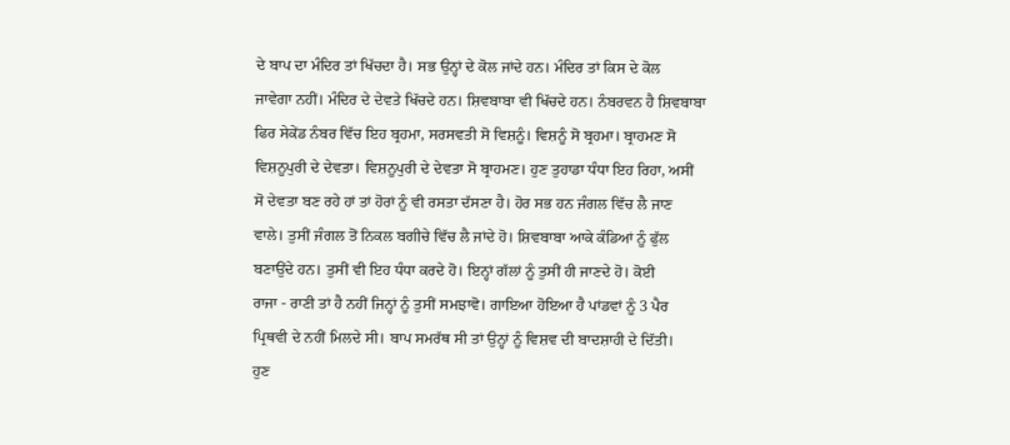ਦੇ ਬਾਪ ਦਾ ਮੰਦਿਰ ਤਾਂ ਖਿੱਚਦਾ ਹੈ। ਸਭ ਉਨ੍ਹਾਂ ਦੇ ਕੋਲ ਜਾਂਦੇ ਹਨ। ਮੰਦਿਰ ਤਾਂ ਕਿਸ ਦੇ ਕੋਲ
ਜਾਵੇਗਾ ਨਹੀਂ। ਮੰਦਿਰ ਦੇ ਦੇਵਤੇ ਖਿੱਚਦੇ ਹਨ। ਸ਼ਿਵਬਾਬਾ ਵੀ ਖਿੱਚਦੇ ਹਨ। ਨੰਬਰਵਨ ਹੈ ਸ਼ਿਵਬਾਬਾ
ਫਿਰ ਸੇਕੇਂਡ ਨੰਬਰ ਵਿੱਚ ਇਹ ਬ੍ਰਹਮਾ, ਸਰਸਵਤੀ ਸੋ ਵਿਸ਼ਨੂੰ। ਵਿਸ਼ਨੂੰ ਸੋ ਬ੍ਰਹਮਾ। ਬ੍ਰਾਹਮਣ ਸੋ
ਵਿਸ਼ਨੂਪੁਰੀ ਦੇ ਦੇਵਤਾ। ਵਿਸ਼ਨੂਪੁਰੀ ਦੇ ਦੇਵਤਾ ਸੋ ਬ੍ਰਾਹਮਣ। ਹੁਣ ਤੁਹਾਡਾ ਧੰਧਾ ਇਹ ਰਿਹਾ, ਅਸੀਂ
ਸੋ ਦੇਵਤਾ ਬਣ ਰਹੇ ਹਾਂ ਤਾਂ ਹੋਰਾਂ ਨੂੰ ਵੀ ਰਸਤਾ ਦੱਸਣਾ ਹੈ। ਹੋਰ ਸਭ ਹਨ ਜੰਗਲ ਵਿੱਚ ਲੈ ਜਾਣ
ਵਾਲੇ। ਤੁਸੀਂ ਜੰਗਲ ਤੋਂ ਨਿਕਲ ਬਗੀਚੇ ਵਿੱਚ ਲੈ ਜਾਂਦੇ ਹੋ। ਸ਼ਿਵਬਾਬਾ ਆਕੇ ਕੰਡਿਆਂ ਨੂੰ ਫੁੱਲ
ਬਣਾਉਂਦੇ ਹਨ। ਤੁਸੀਂ ਵੀ ਇਹ ਧੰਧਾ ਕਰਦੇ ਹੋ। ਇਨ੍ਹਾਂ ਗੱਲਾਂ ਨੂੰ ਤੁਸੀਂ ਹੀ ਜਾਣਦੇ ਹੋ। ਕੋਈ
ਰਾਜਾ - ਰਾਣੀ ਤਾਂ ਹੈ ਨਹੀਂ ਜਿਨ੍ਹਾਂ ਨੂੰ ਤੁਸੀਂ ਸਮਝਾਵੋ। ਗਾਇਆ ਹੋਇਆ ਹੈ ਪਾਂਡਵਾਂ ਨੂੰ 3 ਪੈਰ
ਪ੍ਰਿਥਵੀ ਦੇ ਨਹੀਂ ਮਿਲਦੇ ਸੀ। ਬਾਪ ਸਮਰੱਥ ਸੀ ਤਾਂ ਉਨ੍ਹਾਂ ਨੂੰ ਵਿਸ਼ਵ ਦੀ ਬਾਦਸ਼ਾਹੀ ਦੇ ਦਿੱਤੀ।
ਹੁਣ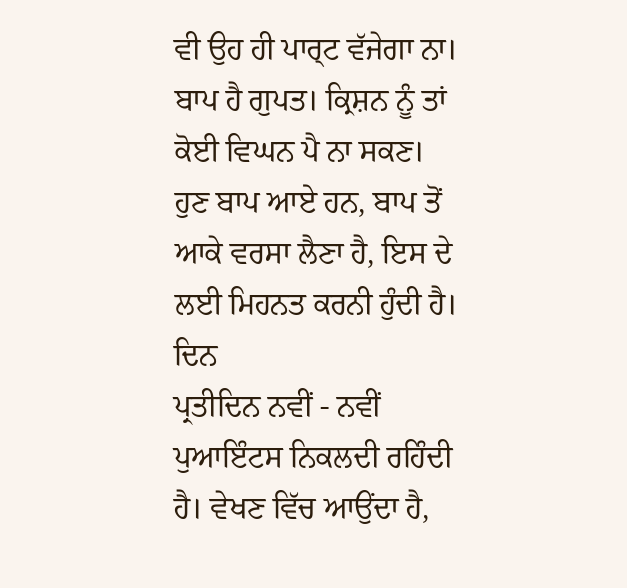ਵੀ ਉਹ ਹੀ ਪਾਰ੍ਟ ਵੱਜੇਗਾ ਨਾ। ਬਾਪ ਹੈ ਗੁਪਤ। ਕ੍ਰਿਸ਼ਨ ਨੂੰ ਤਾਂ ਕੋਈ ਵਿਘਨ ਪੈ ਨਾ ਸਕਣ।
ਹੁਣ ਬਾਪ ਆਏ ਹਨ, ਬਾਪ ਤੋਂ ਆਕੇ ਵਰਸਾ ਲੈਣਾ ਹੈ, ਇਸ ਦੇ ਲਈ ਮਿਹਨਤ ਕਰਨੀ ਹੁੰਦੀ ਹੈ। ਦਿਨ
ਪ੍ਰਤੀਦਿਨ ਨਵੀਂ - ਨਵੀਂ ਪੁਆਇੰਟਸ ਨਿਕਲਦੀ ਰਹਿੰਦੀ ਹੈ। ਵੇਖਣ ਵਿੱਚ ਆਉਂਦਾ ਹੈ,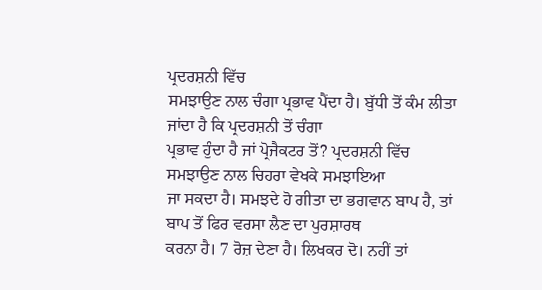ਪ੍ਰਦਰਸ਼ਨੀ ਵਿੱਚ
ਸਮਝਾਉਣ ਨਾਲ ਚੰਗਾ ਪ੍ਰਭਾਵ ਪੈਂਦਾ ਹੈ। ਬੁੱਧੀ ਤੋਂ ਕੰਮ ਲੀਤਾ ਜਾਂਦਾ ਹੈ ਕਿ ਪ੍ਰਦਰਸ਼ਨੀ ਤੋਂ ਚੰਗਾ
ਪ੍ਰਭਾਵ ਹੁੰਦਾ ਹੈ ਜਾਂ ਪ੍ਰੋਜੈਕਟਰ ਤੋਂ? ਪ੍ਰਦਰਸ਼ਨੀ ਵਿੱਚ ਸਮਝਾਉਣ ਨਾਲ ਚਿਹਰਾ ਵੇਖਕੇ ਸਮਝਾਇਆ
ਜਾ ਸਕਦਾ ਹੈ। ਸਮਝਦੇ ਹੋ ਗੀਤਾ ਦਾ ਭਗਵਾਨ ਬਾਪ ਹੈ, ਤਾਂ ਬਾਪ ਤੋਂ ਫਿਰ ਵਰਸਾ ਲੈਣ ਦਾ ਪੁਰਸ਼ਾਰਥ
ਕਰਨਾ ਹੈ। 7 ਰੋਜ਼ ਦੇਣਾ ਹੈ। ਲਿਖਕਰ ਦੋ। ਨਹੀਂ ਤਾਂ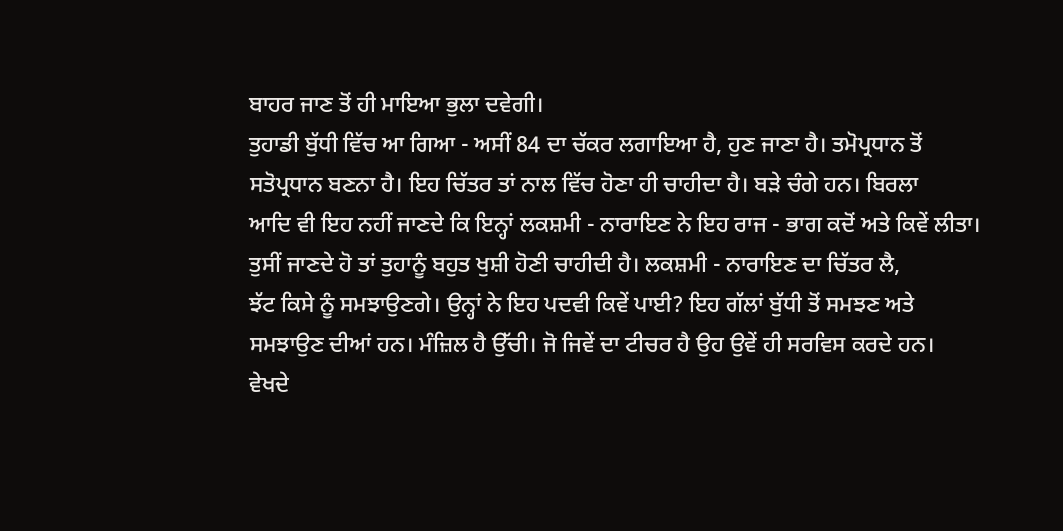ਬਾਹਰ ਜਾਣ ਤੋਂ ਹੀ ਮਾਇਆ ਭੁਲਾ ਦਵੇਗੀ।
ਤੁਹਾਡੀ ਬੁੱਧੀ ਵਿੱਚ ਆ ਗਿਆ - ਅਸੀਂ 84 ਦਾ ਚੱਕਰ ਲਗਾਇਆ ਹੈ, ਹੁਣ ਜਾਣਾ ਹੈ। ਤਮੋਪ੍ਰਧਾਨ ਤੋਂ
ਸਤੋਪ੍ਰਧਾਨ ਬਣਨਾ ਹੈ। ਇਹ ਚਿੱਤਰ ਤਾਂ ਨਾਲ ਵਿੱਚ ਹੋਣਾ ਹੀ ਚਾਹੀਦਾ ਹੈ। ਬੜੇ ਚੰਗੇ ਹਨ। ਬਿਰਲਾ
ਆਦਿ ਵੀ ਇਹ ਨਹੀਂ ਜਾਣਦੇ ਕਿ ਇਨ੍ਹਾਂ ਲਕਸ਼ਮੀ - ਨਾਰਾਇਣ ਨੇ ਇਹ ਰਾਜ - ਭਾਗ ਕਦੋਂ ਅਤੇ ਕਿਵੇਂ ਲੀਤਾ।
ਤੁਸੀਂ ਜਾਣਦੇ ਹੋ ਤਾਂ ਤੁਹਾਨੂੰ ਬਹੁਤ ਖੁਸ਼ੀ ਹੋਣੀ ਚਾਹੀਦੀ ਹੈ। ਲਕਸ਼ਮੀ - ਨਾਰਾਇਣ ਦਾ ਚਿੱਤਰ ਲੈ,
ਝੱਟ ਕਿਸੇ ਨੂੰ ਸਮਝਾਉਣਗੇ। ਉਨ੍ਹਾਂ ਨੇ ਇਹ ਪਦਵੀ ਕਿਵੇਂ ਪਾਈ? ਇਹ ਗੱਲਾਂ ਬੁੱਧੀ ਤੋਂ ਸਮਝਣ ਅਤੇ
ਸਮਝਾਉਣ ਦੀਆਂ ਹਨ। ਮੰਜ਼ਿਲ ਹੈ ਉੱਚੀ। ਜੋ ਜਿਵੇਂ ਦਾ ਟੀਚਰ ਹੈ ਉਹ ਉਵੇਂ ਹੀ ਸਰਵਿਸ ਕਰਦੇ ਹਨ।
ਵੇਖਦੇ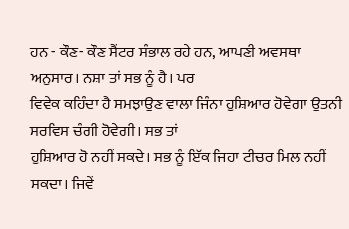ਹਨ - ਕੌਣ- ਕੌਣ ਸੈਂਟਰ ਸੰਭਾਲ ਰਹੇ ਹਨ, ਆਪਣੀ ਅਵਸਥਾ ਅਨੁਸਾਰ। ਨਸ਼ਾ ਤਾਂ ਸਭ ਨੂੰ ਹੈ। ਪਰ
ਵਿਵੇਕ ਕਹਿੰਦਾ ਹੈ ਸਮਝਾਉਣ ਵਾਲਾ ਜਿੰਨਾ ਹੁਸ਼ਿਆਰ ਹੋਵੇਗਾ ਉਤਨੀ ਸਰਵਿਸ ਚੰਗੀ ਹੋਵੇਗੀ। ਸਭ ਤਾਂ
ਹੁਸ਼ਿਆਰ ਹੋ ਨਹੀਂ ਸਕਦੇ। ਸਭ ਨੂੰ ਇੱਕ ਜਿਹਾ ਟੀਚਰ ਮਿਲ ਨਹੀਂ ਸਕਦਾ। ਜਿਵੇਂ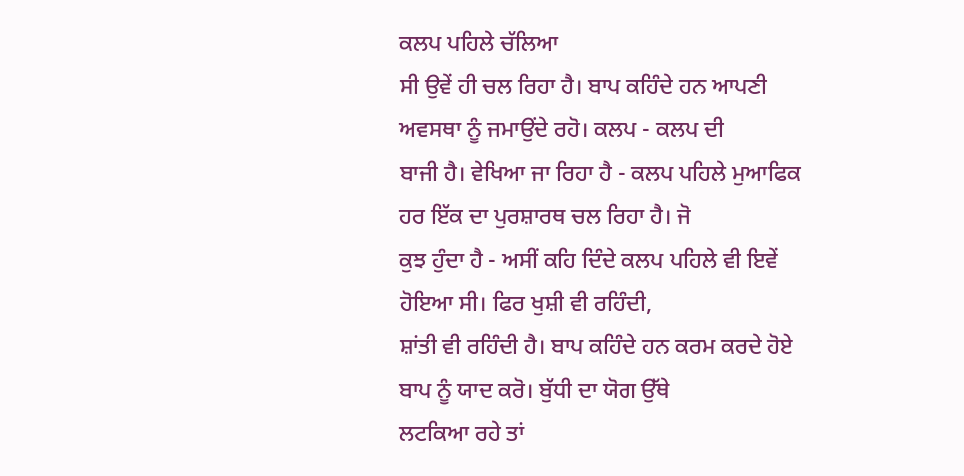ਕਲਪ ਪਹਿਲੇ ਚੱਲਿਆ
ਸੀ ਉਵੇਂ ਹੀ ਚਲ ਰਿਹਾ ਹੈ। ਬਾਪ ਕਹਿੰਦੇ ਹਨ ਆਪਣੀ ਅਵਸਥਾ ਨੂੰ ਜਮਾਉਂਦੇ ਰਹੋ। ਕਲਪ - ਕਲਪ ਦੀ
ਬਾਜੀ ਹੈ। ਵੇਖਿਆ ਜਾ ਰਿਹਾ ਹੈ - ਕਲਪ ਪਹਿਲੇ ਮੁਆਫਿਕ ਹਰ ਇੱਕ ਦਾ ਪੁਰਸ਼ਾਰਥ ਚਲ ਰਿਹਾ ਹੈ। ਜੋ
ਕੁਝ ਹੁੰਦਾ ਹੈ - ਅਸੀਂ ਕਹਿ ਦਿੰਦੇ ਕਲਪ ਪਹਿਲੇ ਵੀ ਇਵੇਂ ਹੋਇਆ ਸੀ। ਫਿਰ ਖੁਸ਼ੀ ਵੀ ਰਹਿੰਦੀ,
ਸ਼ਾਂਤੀ ਵੀ ਰਹਿੰਦੀ ਹੈ। ਬਾਪ ਕਹਿੰਦੇ ਹਨ ਕਰਮ ਕਰਦੇ ਹੋਏ ਬਾਪ ਨੂੰ ਯਾਦ ਕਰੋ। ਬੁੱਧੀ ਦਾ ਯੋਗ ਉੱਥੇ
ਲਟਕਿਆ ਰਹੇ ਤਾਂ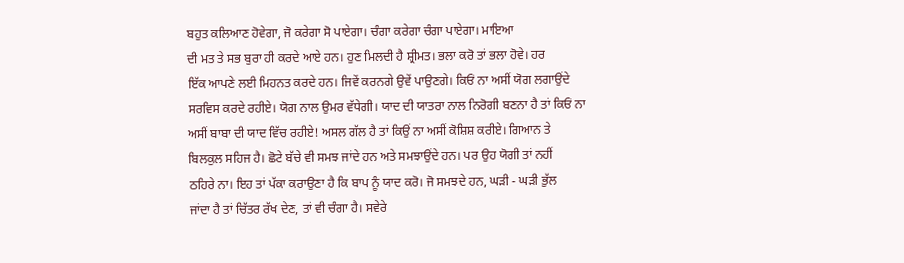ਬਹੁਤ ਕਲਿਆਣ ਹੋਵੇਗਾ, ਜੋ ਕਰੇਗਾ ਸੋ ਪਾਏਗਾ। ਚੰਗਾ ਕਰੇਗਾ ਚੰਗਾ ਪਾਏਗਾ। ਮਾਇਆ
ਦੀ ਮਤ ਤੇ ਸਭ ਬੁਰਾ ਹੀ ਕਰਦੇ ਆਏ ਹਨ। ਹੁਣ ਮਿਲਦੀ ਹੈ ਸ਼੍ਰੀਮਤ। ਭਲਾ ਕਰੋ ਤਾਂ ਭਲਾ ਹੋਵੇ। ਹਰ
ਇੱਕ ਆਪਣੇ ਲਈ ਮਿਹਨਤ ਕਰਦੇ ਹਨ। ਜਿਵੇਂ ਕਰਨਗੇ ਉਵੇਂ ਪਾਉਣਗੇ। ਕਿਓਂ ਨਾ ਅਸੀਂ ਯੋਗ ਲਗਾਉਂਦੇ
ਸਰਵਿਸ ਕਰਦੇ ਰਹੀਏ। ਯੋਗ ਨਾਲ ਉਮਰ ਵੱਧੇਗੀ। ਯਾਦ ਦੀ ਯਾਤਰਾ ਨਾਲ ਨਿਰੋਗੀ ਬਣਨਾ ਹੈ ਤਾਂ ਕਿਓਂ ਨਾ
ਅਸੀਂ ਬਾਬਾ ਦੀ ਯਾਦ ਵਿੱਚ ਰਹੀਏ! ਅਸਲ ਗੱਲ ਹੈ ਤਾਂ ਕਿਉਂ ਨਾ ਅਸੀਂ ਕੋਸ਼ਿਸ਼ ਕਰੀਏ। ਗਿਆਨ ਤੇ
ਬਿਲਕੁਲ ਸਹਿਜ ਹੈ। ਛੋਟੇ ਬੱਚੇ ਵੀ ਸਮਝ ਜਾਂਦੇ ਹਨ ਅਤੇ ਸਮਝਾਉਂਦੇ ਹਨ। ਪਰ ਉਹ ਯੋਗੀ ਤਾਂ ਨਹੀਂ
ਠਹਿਰੇ ਨਾ। ਇਹ ਤਾਂ ਪੱਕਾ ਕਰਾਉਣਾ ਹੈ ਕਿ ਬਾਪ ਨੂੰ ਯਾਦ ਕਰੋ। ਜੋ ਸਮਝਦੇ ਹਨ, ਘੜੀ - ਘੜੀ ਭੁੱਲ
ਜਾਂਦਾ ਹੈ ਤਾਂ ਚਿੱਤਰ ਰੱਖ ਦੇਣ, ਤਾਂ ਵੀ ਚੰਗਾ ਹੈ। ਸਵੇਰੇ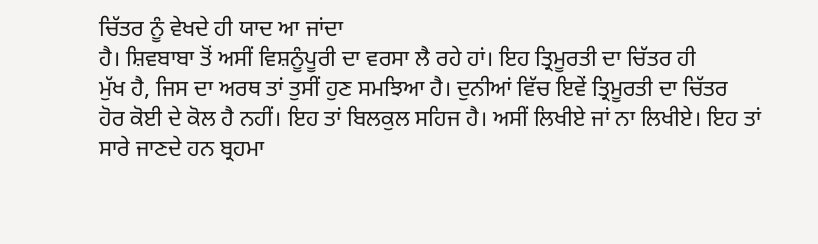ਚਿੱਤਰ ਨੂੰ ਵੇਖਦੇ ਹੀ ਯਾਦ ਆ ਜਾਂਦਾ
ਹੈ। ਸ਼ਿਵਬਾਬਾ ਤੋਂ ਅਸੀਂ ਵਿਸ਼ਨੂੰਪੂਰੀ ਦਾ ਵਰਸਾ ਲੈ ਰਹੇ ਹਾਂ। ਇਹ ਤ੍ਰਿਮੂਰਤੀ ਦਾ ਚਿੱਤਰ ਹੀ
ਮੁੱਖ ਹੈ, ਜਿਸ ਦਾ ਅਰਥ ਤਾਂ ਤੁਸੀਂ ਹੁਣ ਸਮਝਿਆ ਹੈ। ਦੁਨੀਆਂ ਵਿੱਚ ਇਵੇਂ ਤ੍ਰਿਮੂਰਤੀ ਦਾ ਚਿੱਤਰ
ਹੋਰ ਕੋਈ ਦੇ ਕੋਲ ਹੈ ਨਹੀਂ। ਇਹ ਤਾਂ ਬਿਲਕੁਲ ਸਹਿਜ ਹੈ। ਅਸੀਂ ਲਿਖੀਏ ਜਾਂ ਨਾ ਲਿਖੀਏ। ਇਹ ਤਾਂ
ਸਾਰੇ ਜਾਣਦੇ ਹਨ ਬ੍ਰਹਮਾ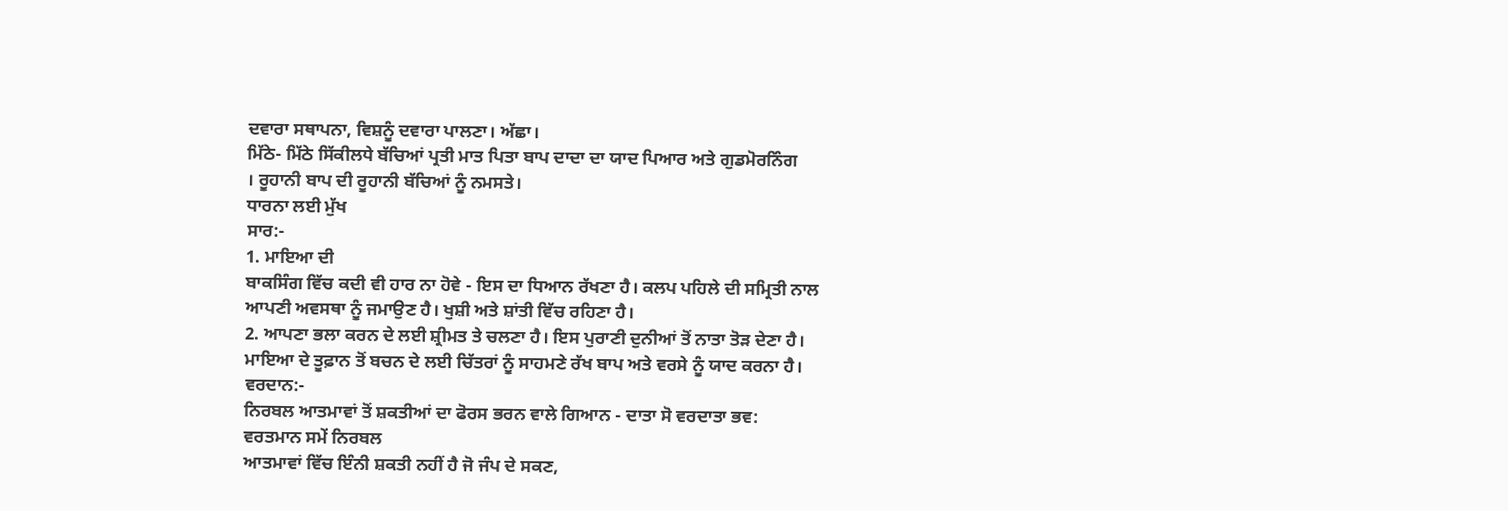ਦਵਾਰਾ ਸਥਾਪਨਾ, ਵਿਸ਼ਨੂੰ ਦਵਾਰਾ ਪਾਲਣਾ। ਅੱਛਾ।
ਮਿੱਠੇ- ਮਿੱਠੇ ਸਿੱਕੀਲਧੇ ਬੱਚਿਆਂ ਪ੍ਰਤੀ ਮਾਤ ਪਿਤਾ ਬਾਪ ਦਾਦਾ ਦਾ ਯਾਦ ਪਿਆਰ ਅਤੇ ਗੁਡਮੋਰਨਿੰਗ
। ਰੂਹਾਨੀ ਬਾਪ ਦੀ ਰੂਹਾਨੀ ਬੱਚਿਆਂ ਨੂੰ ਨਮਸਤੇ।
ਧਾਰਨਾ ਲਈ ਮੁੱਖ
ਸਾਰ:-
1. ਮਾਇਆ ਦੀ
ਬਾਕਸਿੰਗ ਵਿੱਚ ਕਦੀ ਵੀ ਹਾਰ ਨਾ ਹੋਵੇ - ਇਸ ਦਾ ਧਿਆਨ ਰੱਖਣਾ ਹੈ। ਕਲਪ ਪਹਿਲੇ ਦੀ ਸਮ੍ਰਿਤੀ ਨਾਲ
ਆਪਣੀ ਅਵਸਥਾ ਨੂੰ ਜਮਾਉਣ ਹੈ। ਖੁਸ਼ੀ ਅਤੇ ਸ਼ਾਂਤੀ ਵਿੱਚ ਰਹਿਣਾ ਹੈ।
2. ਆਪਣਾ ਭਲਾ ਕਰਨ ਦੇ ਲਈ ਸ਼੍ਰੀਮਤ ਤੇ ਚਲਣਾ ਹੈ। ਇਸ ਪੁਰਾਣੀ ਦੁਨੀਆਂ ਤੋਂ ਨਾਤਾ ਤੋੜ ਦੇਣਾ ਹੈ।
ਮਾਇਆ ਦੇ ਤੂਫ਼ਾਨ ਤੋਂ ਬਚਨ ਦੇ ਲਈ ਚਿੱਤਰਾਂ ਨੂੰ ਸਾਹਮਣੇ ਰੱਖ ਬਾਪ ਅਤੇ ਵਰਸੇ ਨੂੰ ਯਾਦ ਕਰਨਾ ਹੈ।
ਵਰਦਾਨ:-
ਨਿਰਬਲ ਆਤਮਾਵਾਂ ਤੋਂ ਸ਼ਕਤੀਆਂ ਦਾ ਫੋਰਸ ਭਰਨ ਵਾਲੇ ਗਿਆਨ - ਦਾਤਾ ਸੋ ਵਰਦਾਤਾ ਭਵ:
ਵਰਤਮਾਨ ਸਮੇਂ ਨਿਰਬਲ
ਆਤਮਾਵਾਂ ਵਿੱਚ ਇੰਨੀ ਸ਼ਕਤੀ ਨਹੀਂ ਹੈ ਜੋ ਜੰਪ ਦੇ ਸਕਣ,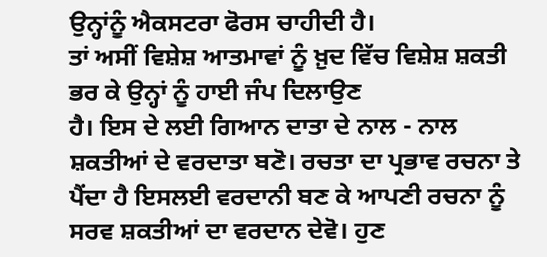ਉਨ੍ਹਾਂਨੂੰ ਐਕਸਟਰਾ ਫੋਰਸ ਚਾਹੀਦੀ ਹੈ।
ਤਾਂ ਅਸੀਂ ਵਿਸ਼ੇਸ਼ ਆਤਮਾਵਾਂ ਨੂੰ ਖ਼ੁਦ ਵਿੱਚ ਵਿਸ਼ੇਸ਼ ਸ਼ਕਤੀ ਭਰ ਕੇ ਉਨ੍ਹਾਂ ਨੂੰ ਹਾਈ ਜੰਪ ਦਿਲਾਉਣ
ਹੈ। ਇਸ ਦੇ ਲਈ ਗਿਆਨ ਦਾਤਾ ਦੇ ਨਾਲ - ਨਾਲ ਸ਼ਕਤੀਆਂ ਦੇ ਵਰਦਾਤਾ ਬਣੋ। ਰਚਤਾ ਦਾ ਪ੍ਰਭਾਵ ਰਚਨਾ ਤੇ
ਪੈਂਦਾ ਹੈ ਇਸਲਈ ਵਰਦਾਨੀ ਬਣ ਕੇ ਆਪਣੀ ਰਚਨਾ ਨੂੰ ਸਰਵ ਸ਼ਕਤੀਆਂ ਦਾ ਵਰਦਾਨ ਦੇਵੋ। ਹੁਣ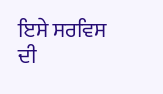ਇਸੇ ਸਰਵਿਸ
ਦੀ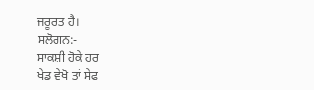ਜਰੂਰਤ ਹੈ।
ਸਲੋਗਨ:-
ਸਾਕਸ਼ੀ ਹੋਕੇ ਹਰ
ਖੇਡ ਵੇਖੋ ਤਾਂ ਸੇਫ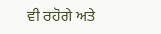ਵੀ ਰਹੋਗੇ ਅਤੇ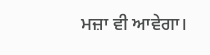ਮਜ਼ਾ ਵੀ ਆਵੇਗਾ।